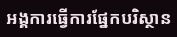អង្គការធ្វើការផ្នែកបរិស្ថាន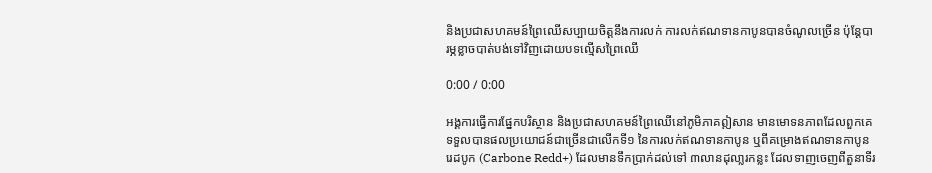និងប្រជាសហគមន៍ព្រៃឈើសប្បាយចិត្តនឹងការលក់ ការលក់ឥណទានកាបូនបានចំណូលច្រើន ប៉ុន្តែបារម្ភខ្លាចបាត់បង់ទៅវិញដោយបទល្មើសព្រៃឈើ

0:00 / 0:00

អង្គការធ្វើការផ្នែកបរិស្ថាន និងប្រជាសហគមន៍ព្រៃឈើនៅភូមិភាគឦសាន មានមោទនភាពដែលពួកគេទទួលបានផលប្រយោជន៍ជាច្រើនជាលើកទី១ នៃការលក់ឥណទានកាបូន ឬពីគម្រោងឥណទានកាបូនរេដបូក (Carbone Redd+) ដែលមានទឹកប្រាក់ដល់ទៅ ៣លានដុលា្លរកន្លះ ដែលទាញចេញពីតួនាទីរ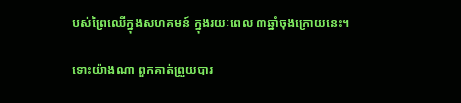បស់ព្រៃឈើក្នុងសហគមន៍ ក្នុងរយៈពេល ៣ឆ្នាំចុងក្រោយនេះ។

ទោះយ៉ាងណា ពួកគាត់ព្រួយបារ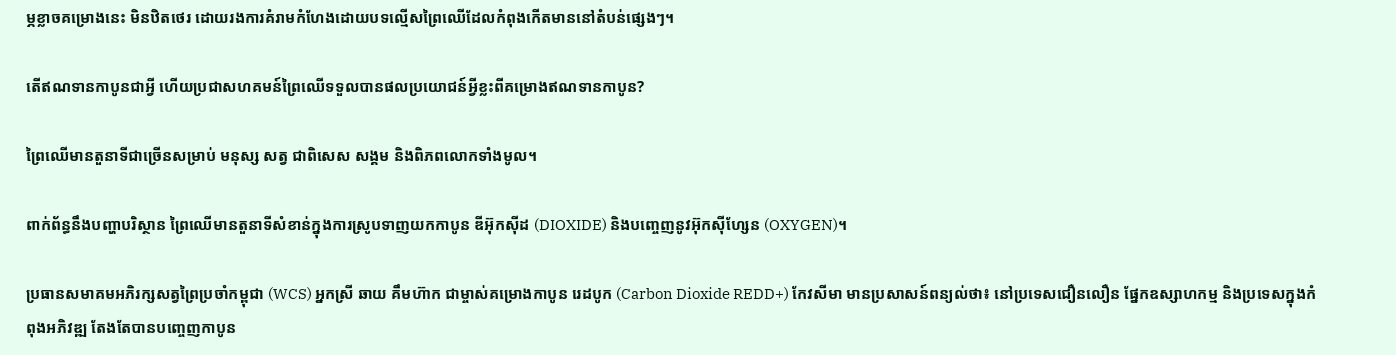ម្ភខ្លាចគម្រោងនេះ មិនឋិតថេរ ដោយរងការគំរាមកំហែងដោយបទល្មើសព្រៃឈើដែលកំពុងកើតមាននៅតំបន់ផ្សេងៗ។

តើឥណទានកាបូនជាអ្វី ហើយប្រជាសហគមន៍ព្រៃឈើទទួលបានផលប្រយោជន៍អ្វីខ្លះពីគម្រោងឥណទានកាបូន?

ព្រៃឈើមានតួនាទីជាច្រើនសម្រាប់ មនុស្ស សត្វ ជាពិសេស សង្គម និងពិភពលោកទាំងមូល។

ពាក់ព័ន្ធនឹងបញ្ហាបរិស្ថាន ព្រៃឈើមានតួនាទីសំខាន់ក្នុងការស្រូបទាញយកកាបូន ឌីអ៊ុកស៊ីដ (DIOXIDE) និងបញ្ចេញនូវអ៊ុកស៊ីហ្សែន (OXYGEN)។

ប្រធានសមាគមអភិរក្សសត្វព្រៃប្រចាំកម្ពុជា (WCS) អ្នកស្រី ឆាយ គឹមហ៊ាក ជាម្ចាស់គម្រោងកាបូន រេដបូក (Carbon Dioxide REDD+) កែវសីមា មានប្រសាសន៍ពន្យល់ថា៖ នៅប្រទេសជឿនលឿន ផ្នែកឧស្សាហកម្ម និងប្រទេសក្នុងកំពុងអភិវឌ្ឍ តែងតែបានបញ្ចេញកាបូន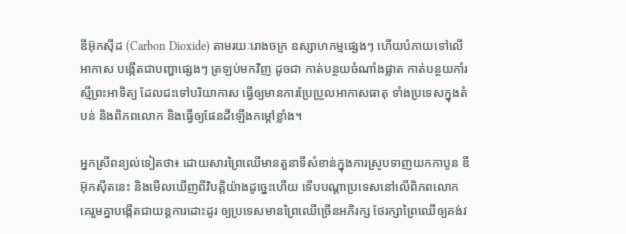ឌីអ៊ុកស៊ីដ (Carbon Dioxide) តាមរយៈរោងចក្រ ឧស្សាហកម្មផ្សេងៗ ហើយបំភាយទៅលើអាកាស បង្កើតជាបញ្ហាផ្សេងៗ ត្រឡប់មកវិញ ដូចជា កាត់បន្ថយចំណាំងផ្លាត កាត់បន្ថយកាំរស្មីព្រះអាទិត្យ ដែលជះទៅបរិយាកាស ធ្វើឲ្យមានការប្រែប្រួលអាកាសធាតុ ទាំងប្រទេសក្នុងតំបន់ និងពិភពលោក និងធ្វើឲ្យផែនដីឡើងកម្ដៅខ្លាំង។

អ្នកស្រីពន្យល់ទៀតថា៖ ដោយសារព្រៃឈើមានតួនាទីសំខាន់ក្នុងការស្រូបទាញយកកាបូន ឌីអ៊ុកស៊ីតនេះ និងមើលឃើញពីវិបត្តិយ៉ាងដូច្នេះហើយ ទើបបណ្ដាប្រទេសនៅលើពិភពលោក គេរួមគ្នាបង្កើតជាយន្តការដោះដូរ ឲ្យប្រទេសមានព្រៃឈើច្រើនអភិរក្ស ថែរក្សាព្រៃឈើឲ្យគង់វ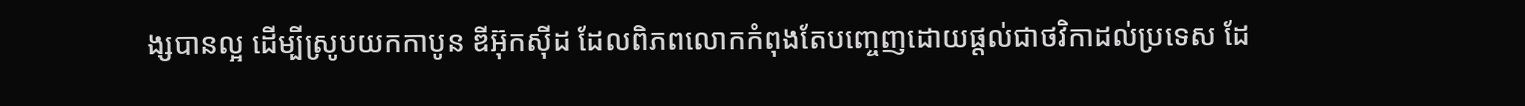ង្សបានល្អ ដើម្បីស្រូបយកកាបូន ឌីអ៊ុកស៊ីដ ដែលពិភពលោកកំពុងតែបញ្ចេញដោយផ្តល់ជាថវិកាដល់ប្រទេស ដែ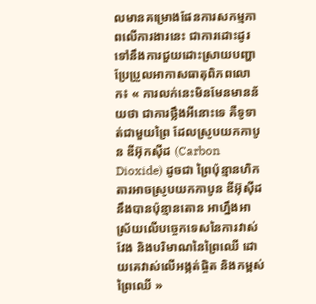លមានគម្រោងផែនការសកម្មភាពលើការងារនេះ ជាការដោះដូរ ទៅនឹងការជួយដោះស្រាយបញ្ហាប្រែប្រួលអាកាសធាតុពិភពលោក៖ « ការលក់នេះមិនមែនមានន័យថា ជាការថ្លឹងអីនោះទេ គឺទូទាត់ជាមួយព្រៃ ដែលស្រូបយកកាបូន ឌីអ៊ុកស៊ីដ (Carbon Dioxide) ដូចជា ព្រៃប៉ុន្មានហិកតារអាចស្រូបយកកាបូន ឌីអ៊ុស៊ីដ នឹងបានប៉ុន្មានតោន អាហ្នឹងអាស្រ័យលើបច្ចេកទេសនៃការវាស់វែង និងបរិមាណនៃព្រៃឈើ ដោយគេវាស់លើអង្កត់ផ្ចិត និងកម្ពស់ព្រៃឈើ »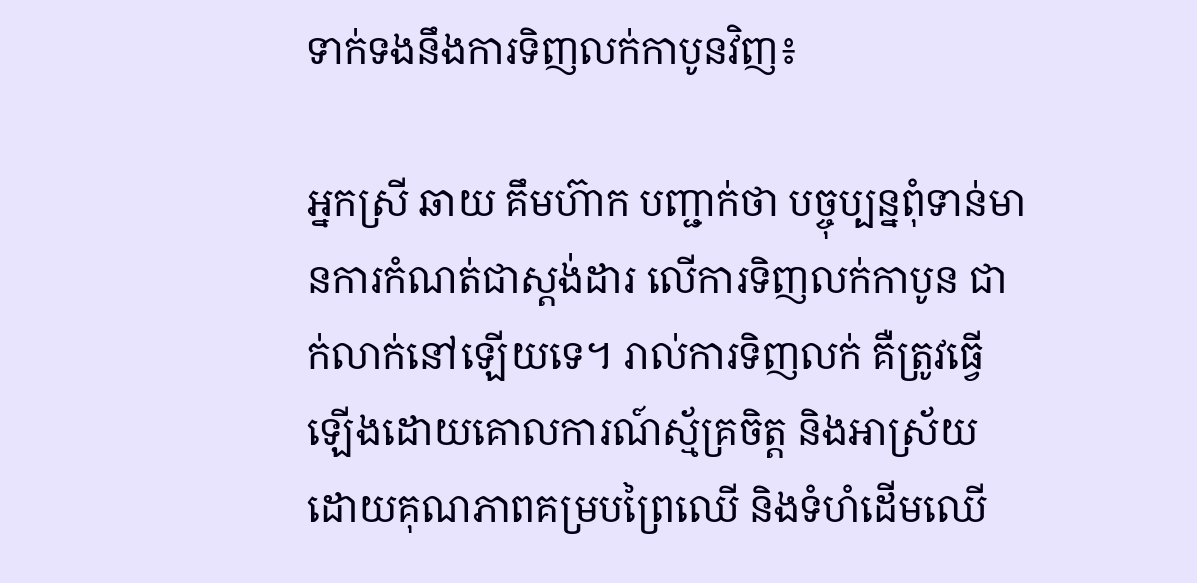ទាក់ទងនឹងការទិញលក់កាបូនវិញ៖

អ្នកស្រី ឆាយ គឹមហ៊ាក បញ្ជាក់ថា បច្ចុប្បន្នពុំទាន់មានការកំណត់ជាស្តង់ដារ លើការទិញលក់កាបូន ជាក់លាក់នៅឡើយទេ។ រាល់ការទិញលក់ គឺត្រូវធ្វើឡើងដោយគោលការណ៍ស្ម័គ្រចិត្ត និងអាស្រ័យដោយគុណភាពគម្របព្រៃឈើ និងទំហំដើមឈើ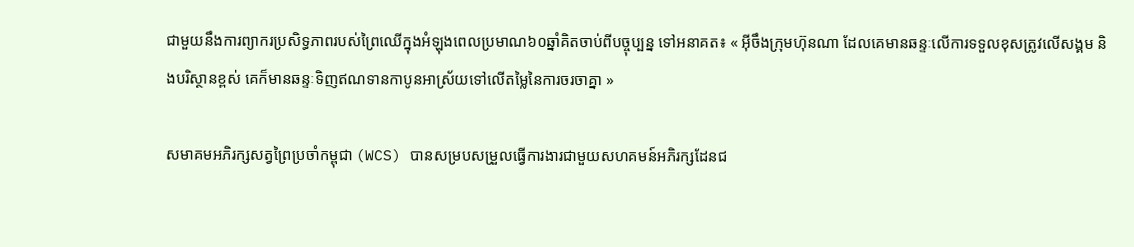ជាមួយនឹងការព្យាករប្រសិទ្ធភាពរបស់ព្រៃឈើក្នុងអំឡុងពេលប្រមាណ៦០ឆ្នាំគិតចាប់ពីបច្ចុប្បន្ន ទៅអនាគត៖ « អ៊ីចឹងក្រុមហ៊ុនណា ដែលគេមានឆន្ទៈលើការទទួលខុសត្រូវលើសង្គម និងបរិស្ថានខ្ពស់ គេក៏មានឆន្ទៈទិញឥណទានកាបូនអាស្រ័យទៅលើតម្លៃនៃការចរចាគ្នា »

សមាគមអភិរក្សសត្វព្រៃប្រចាំកម្ពុជា (WCS) បានសម្របសម្រួលធ្វើការងារជាមួយសហគមន៍អភិរក្សដែនជ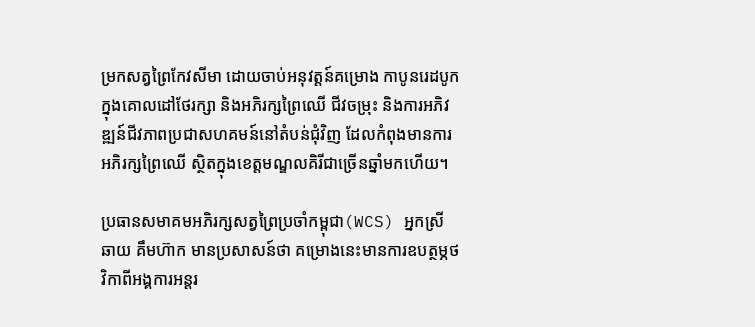ម្រកសត្វព្រៃកែវសីមា ដោយចាប់អនុវត្តន៍គម្រោង កាបូនរេដបូក ក្នុងគោលដៅថែរក្សា និងអភិរក្សព្រៃឈើ ជីវចម្រុះ និងការអភិវឌ្ឍន៍ជីវភាពប្រជាសហគមន៍នៅតំបន់ជុំវិញ ដែលកំពុងមានការអភិរក្សព្រៃឈើ ស្ថិតក្នុងខេត្តមណ្ឌលគិរីជាច្រើនឆ្នាំមកហើយ។

ប្រធានសមាគមអភិរក្សសត្វព្រៃប្រចាំកម្ពុជា(WCS) អ្នកស្រី ឆាយ គឹមហ៊ាក មានប្រសាសន៍ថា គម្រោងនេះមានការឧបត្ថម្ភថវិកាពីអង្គការអន្តរ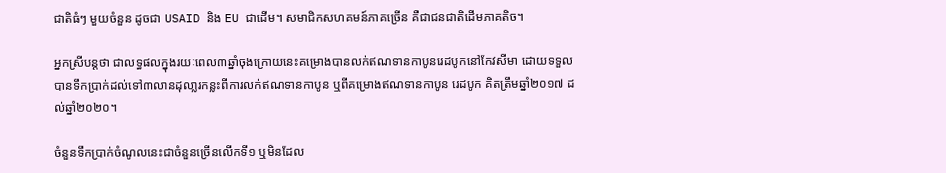ជាតិធំៗ មួយចំនួន ដូចជា USAID និង EU ជាដើម។ សមាជិកសហគមន៍ភាគច្រើន គឺជាជនជាតិដើមភាគតិច។

អ្នកស្រីបន្តថា ជាលទ្ធផលក្នុងរយៈពេល៣ឆ្នាំចុងក្រោយនេះគម្រោងបានលក់ឥណទានកាបូនរេដបូកនៅកែវសីមា ដោយទទួលបានទឹកប្រាក់ដល់ទៅ៣លានដុលា្លរកន្លះពីការលក់ឥណទានកាបូន ឬពីគម្រោងឥណទានកាបូន រេដបូក គិតត្រឹមឆ្នាំ២០១៧ ដល់ឆ្នាំ២០២០។

ចំនួនទឹកប្រាក់ចំណូលនេះជាចំនួនច្រើនលើកទី១ ឬមិនដែល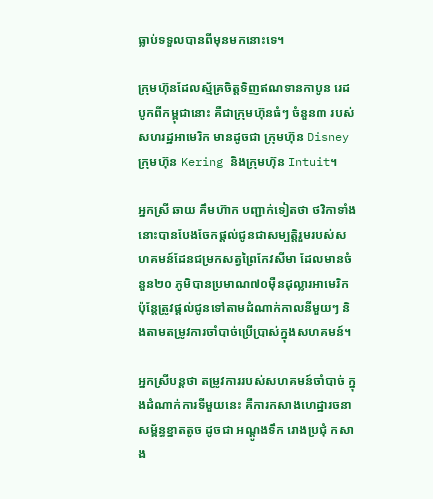ធ្លាប់ទទួលបានពីមុនមកនោះទេ។

ក្រុមហ៊ុនដែលស្ម័គ្រចិត្តទិញឥណទានកាបូន រេដបូកពីកម្ពុជានោះ គឺជាក្រុមហ៊ុនធំៗ ចំនួន៣ របស់សហរដ្ឋអាមេរិក មានដូចជា ក្រុមហ៊ុន Disney ក្រុមហ៊ុន Kering និងក្រុមហ៊ុន Intuit។

អ្នកស្រី ឆាយ គឹមហ៊ាក បញ្ជាក់ទៀតថា ថវិកាទាំងនោះបានបែងចែកផ្តល់ជូនជាសម្បត្តិរួមរបស់សហគមន៍ដែនជម្រកសត្វព្រៃកែវសីមា ដែលមានចំនួន២០ ភូមិបានប្រមាណ៧០ម៉ឺនដុល្លារអាមេរិក ប៉ុន្តែត្រូវផ្តល់ជូនទៅតាមដំណាក់កាលនីមួយៗ និងតាមតម្រូវការចាំបាច់ប្រើប្រាស់ក្នុងសហគមន៍។

អ្នកស្រីបន្តថា តម្រូវការរបស់សហគមន៍ចាំបាច់ ក្នុងដំណាក់ការទីមួយនេះ គឺការកសាងហេដ្ឋារចនាសម្ព័ន្ធខ្នាតតូច ដូចជា អណ្ដូងទឹក រោងប្រជុំ កសាង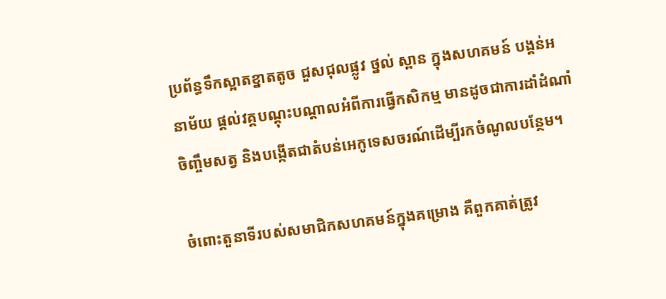ប្រព័ន្ធទឹកស្អាតខ្នាតតូច ជួសជុលផ្លូវ ថ្នល់ ស្ពាន ក្នុងសហគមន៍ បង្គន់អនាម័យ ផ្តល់វគ្គបណ្ដុះបណ្ដាលអំពីការធ្វើកសិកម្ម មានដូចជាការដាំដំណាំ ចិញ្ចឹមសត្វ និងបង្កើតជាតំបន់អេកូទេសចរណ៍ដើម្បីរកចំណូលបន្ថែម។

ចំពោះតួនាទីរបស់សមាជិកសហគមន៍ក្នុងគម្រោង គឺពួកគាត់ត្រូវ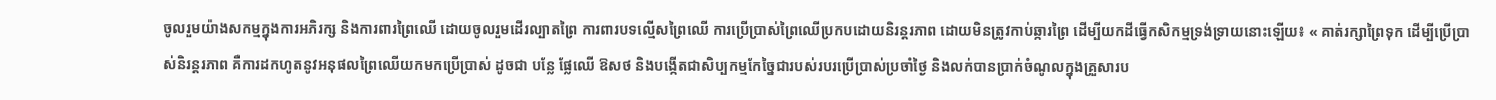ចូលរួមយ៉ាងសកម្មក្នុងការអភិរក្ស និងការពារព្រៃឈើ ដោយចូលរួមដើរល្បាតព្រៃ ការពារបទល្មើសព្រៃឈើ ការប្រើប្រាស់ព្រៃឈើប្រកបដោយនិរន្តរភាព ដោយមិនត្រូវកាប់ឆ្ការព្រៃ ដើម្បីយកដីធ្វើកសិកម្មទ្រង់ទ្រាយនោះឡើយ៖ « គាត់រក្សាព្រៃទុក ដើម្បីប្រើប្រាស់និរន្តរភាព គឺការដកហូតនូវអនុផលព្រៃឈើយកមកប្រើប្រាស់ ដូចជា បន្លែ ផ្លែឈើ ឱសថ និងបង្កើតជាសិប្បកម្មកែច្នៃជារបស់របរប្រើប្រាស់ប្រចាំថ្ងៃ និងលក់បានប្រាក់ចំណូលក្នុងគ្រួសារប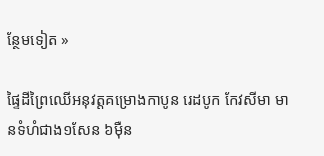ន្ថែមទៀត »

ផ្ទៃដីព្រៃឈើអនុវត្តគម្រោងកាបូន រេដបូក កែវសីមា មានទំហំជាង១សែន ៦ម៉ឺន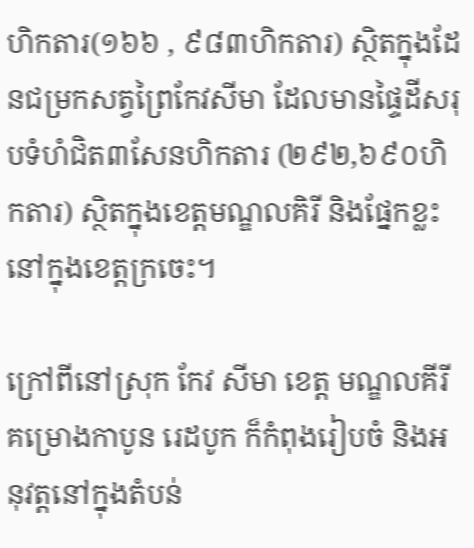ហិកតារ(១៦៦ , ៩៨៣ហិកតារ) ស្ថិតក្នុងដែនជម្រកសត្វព្រៃកែវសីមា ដែលមានផ្ទៃដីសរុបទំហំជិត៣សែនហិកតារ (២៩២,៦៩០ហិកតារ) ស្ថិតក្នុងខេត្តមណ្ឌលគិរី និងផ្នែកខ្លះនៅក្នុងខេត្តក្រចេះ។

ក្រៅពីនៅស្រុក កែវ សីមា ខេត្ត មណ្ឌលគីរី គម្រោងកាបូន រេដបូក ក៏កំពុងរៀបចំ និងអនុវត្តនៅក្នុងតំបន់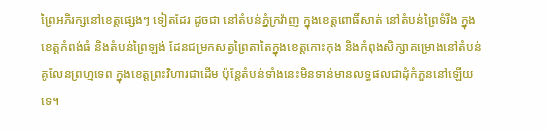ព្រៃអភិរក្សនៅខេត្តផ្សេងៗ ទៀតដែរ ដូចជា នៅតំបន់ភ្នំក្រវ៉ាញ ក្នុងខេត្តពោធិ៍សាត់ នៅតំបន់ព្រៃទំរីង ក្នុងខេត្តកំពង់ធំ និងតំបន់ព្រៃឡង់ ដែនជម្រកសត្វព្រៃតាតៃក្នុងខេត្តកោះកុង និងកំពុងសិក្សាគម្រោងនៅតំបន់គូលែនព្រហ្មទេព ក្នុងខេត្តព្រះវិហារជាដើម ប៉ុន្តែតំបន់ទាំងនេះមិនទាន់មានលទ្ធផលជាដុំកំភួននៅឡើយទេ។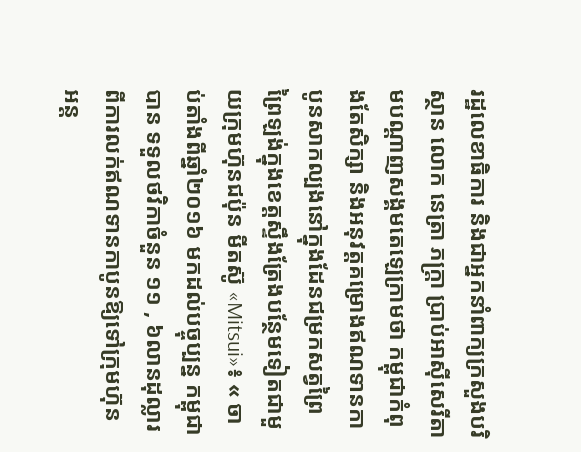រដ្ឋលេខាធិការ និងជាអ្នកនាំពាក្យក្រសួងបរិស្ថាន លោក នេត្រា ភក្រ្តា ប្រាប់អាស៊ីសេរីតាមបណ្ដាញសង្គមតេឡេក្រាមថា កម្ពុជាកំពុងតែសិក្សា និងអនុវត្តគម្រោងឥណទានកាបូនសាកល្បងនៅក្នុងដែនជម្រកសត្វព្រៃ ព្រៃឡង់ក្នុងខេត្តស្ទឹងត្រែងបន្ថែមទៀតជាមួយក្រុមហ៊ុនជប៉ុន មីតស៊ូ «Mitsui»៖ « ចាប់តាំងពីឆ្នាំ២០១៦ មកដល់បច្ចុប្បន្ន កម្ពុជាបាន ទទួលថវិកាចំនួន ១១ , ៦លានដុល្លារ ពីការលក់ឥណទានកាបូនឱ្យទៅក្រុមហ៊ុន អន្ត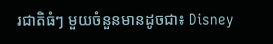រជាតិធំៗ មួយចំនួនមានដូចជា៖ Disney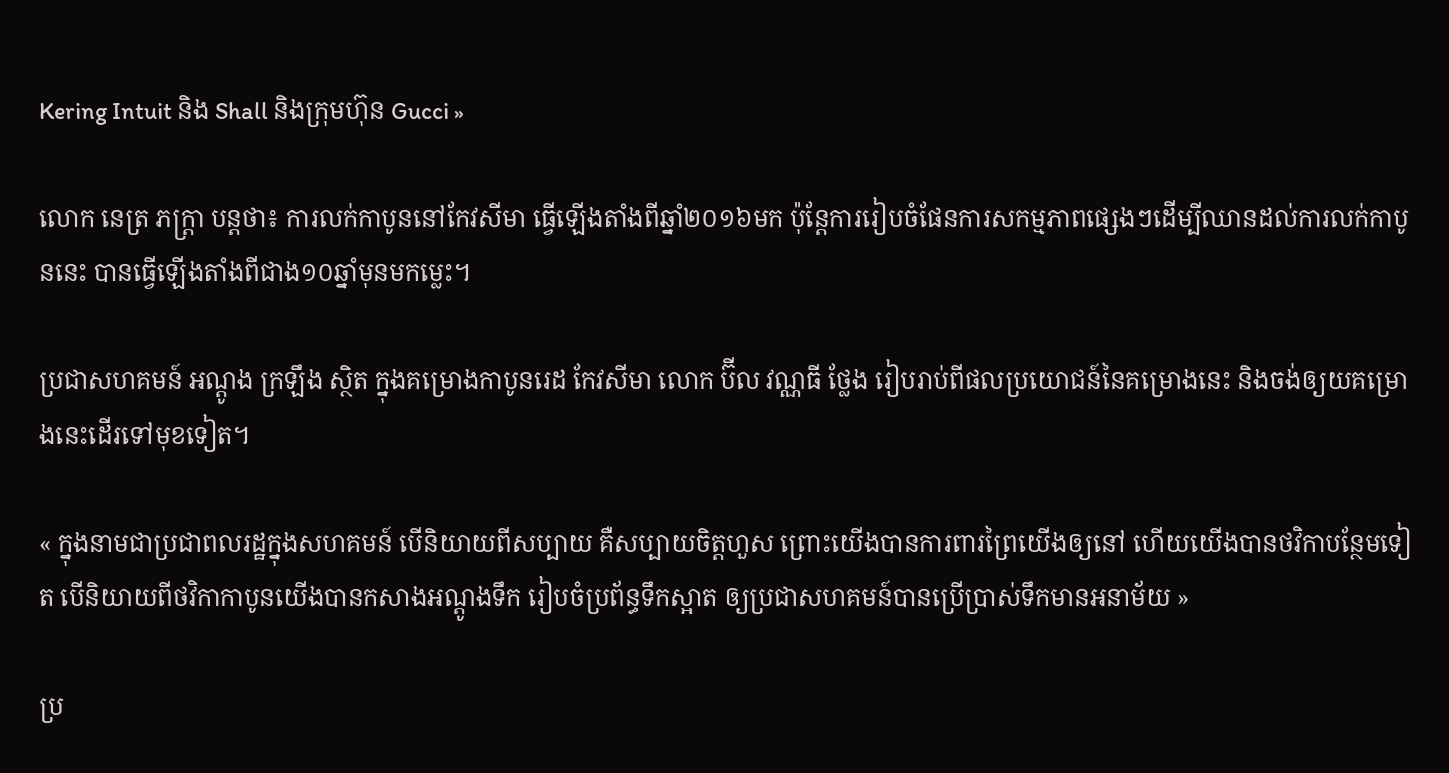Kering Intuit និង Shall និងក្រុមហ៊ុន Gucci »

លោក នេត្រ ភក្ត្រា បន្តថា៖ ការលក់កាបូននៅកែវសីមា ធ្វើឡើងតាំងពីឆ្នាំ២០១៦មក ប៉ុន្តែការរៀបចំផែនការសកម្មភាពផ្សេងៗដើម្បីឈានដល់ការលក់កាបូននេះ បានធ្វើឡើងតាំងពីជាង១០ឆ្នាំមុនមកម្លេះ។

ប្រជាសហគមន៍ អណ្តូង ក្រឡឹង ស្ថិត ក្នុងគម្រោងកាបូនរេដ កែវសីមា លោក ប៊ីល វណ្ណធី ថ្លែង រៀបរាប់ពីផលប្រយោជន៍នៃគម្រោងនេះ និងចង់ឲ្យយគម្រោងនេះដើរទៅមុខទៀត។

« ក្នុងនាមជាប្រជាពលរដ្ឋក្នុងសហគមន៍ បើនិយាយពីសប្បាយ គឺសប្បាយចិត្តហួស ព្រោះយើងបានការពារព្រៃយើងឲ្យនៅ ហើយយើងបានថវិកាបន្ថែមទៀត បើនិយាយពីថវិកាកាបូនយើងបានកសាងអណ្ដូងទឹក រៀបចំប្រព័ន្ធទឹកស្អាត ឲ្យប្រជាសហគមន៍បានប្រើប្រាស់ទឹកមានអនាម័យ »

ប្រ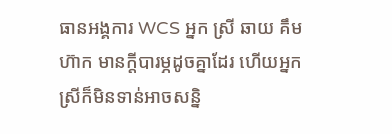ធានអង្គការ WCS អ្នក ស្រី ឆាយ គឹមហ៊ាក មានក្តីបារម្ភដូចគ្នាដែរ ហើយអ្នកស្រីក៏មិនទាន់អាចសន្និ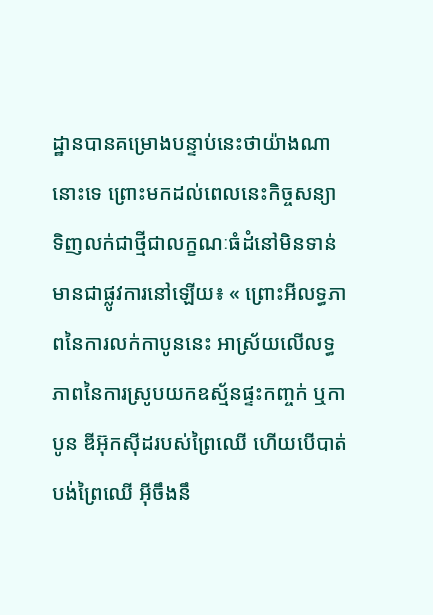ដ្ឋានបានគម្រោងបន្ទាប់នេះថាយ៉ាងណានោះទេ ព្រោះមកដល់ពេលនេះកិច្ចសន្យាទិញលក់ជាថ្មីជាលក្ខណៈធំដំនៅមិនទាន់មានជាផ្លូវការនៅឡើយ៖ « ព្រោះអីលទ្ធភាពនៃការលក់កាបូននេះ អាស្រ័យលើលទ្ធភាពនៃការស្រូបយកឧស្ម័នផ្ទះកញ្ចក់ ឬកាបូន ឌីអ៊ុកស៊ីដរបស់ព្រៃឈើ ហើយបើបាត់បង់ព្រៃឈើ អ៊ីចឹងនឹ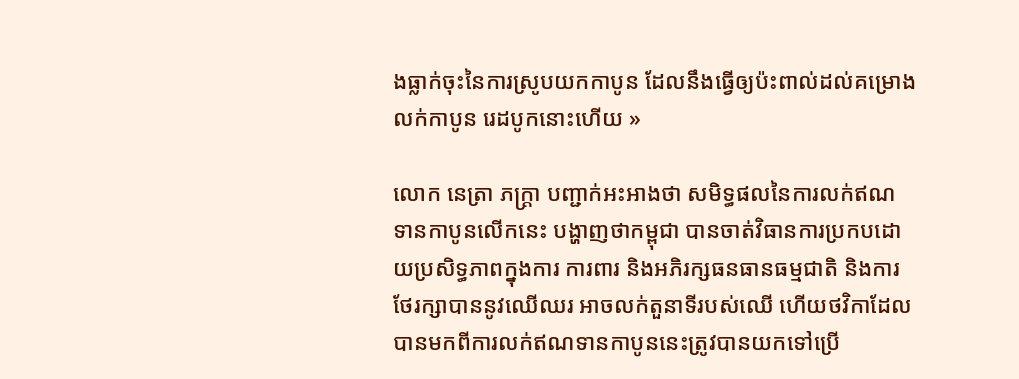ងធ្លាក់ចុះនៃការស្រូបយកកាបូន ដែលនឹងធ្វើឲ្យប៉ះពាល់ដល់គម្រោងលក់កាបូន រេដបូកនោះហើយ »

លោក នេត្រា ភក្រ្តា បញ្ជាក់អះអាងថា សមិទ្ធផលនៃការលក់ឥណទានកាបូនលើកនេះ បង្ហាញថាកម្ពុជា បានចាត់វិធានការប្រកបដោយប្រសិទ្ធភាពក្នុងការ ការពារ និងអភិរក្សធនធានធម្មជាតិ និងការថែរក្សាបាននូវឈើឈរ អាចលក់តួនាទីរបស់ឈើ ហើយថវិកាដែលបានមកពីការលក់ឥណទានកាបូននេះត្រូវបានយកទៅប្រើ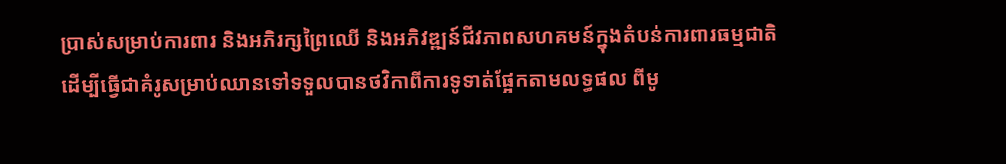ប្រាស់សម្រាប់ការពារ និងអភិរក្សព្រៃឈើ និងអភិវឌ្ឍន៍ជីវភាពសហគមន៍ក្នុងតំបន់ការពារធម្មជាតិ ដើម្បីធ្វើជាគំរូសម្រាប់ឈានទៅទទួលបានថវិកាពីការទូទាត់ផ្អែកតាមលទ្ធផល ពីមូ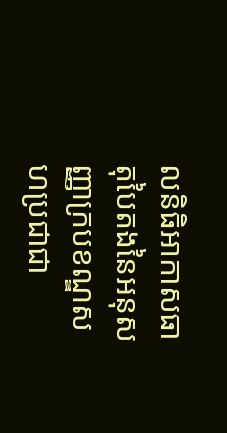លនិធិអាកាសធាតុបៃតងនៃអនុសញ្ញាក្របខណ្ឌសហប្រជាជា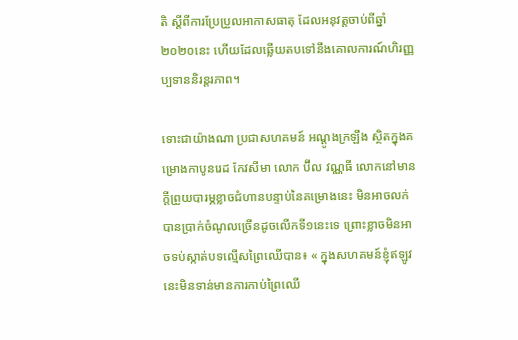តិ ស្ដីពីការប្រែប្រួលអាកាសធាតុ ដែលអនុវត្តចាប់ពីឆ្នាំ២០២០នេះ ហើយដែលឆ្លើយតបទៅនឹងគោលការណ៍ហិរញ្ញប្បទាននិរន្តរភាព។

ទោះជាយ៉ាងណា ប្រជាសហគមន៍ អណ្ដូងក្រឡឹង ស្ថិតក្នុងគម្រោងកាបូនរេដ កែវសីមា លោក ប៊ីល វណ្ណធី លោកនៅមានក្តីព្រួយបារម្ភខ្លាចជំហានបន្ទាប់នៃគម្រោងនេះ មិនអាចលក់បានប្រាក់ចំណូលច្រើនដូចលើកទី១នេះទេ ព្រោះខ្លាចមិនអាចទប់ស្កាត់បទល្មើសព្រៃឈើបាន៖ « ក្នុងសហគមន៍ខ្ញុំឥឡូវនេះមិនទាន់មានការកាប់ព្រៃឈើ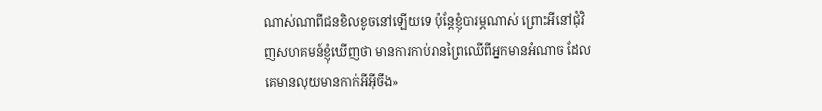ណាស់ណាពីជនខិលខូចនៅឡើយទេ ប៉ុន្តែខ្ញុំបារម្ភណាស់ ព្រោះអីនៅជុំវិញសហគមន៍ខ្ញុំឃើញថា មានការកាប់រានព្រៃឈើពីអ្នកមានអំណាច ដែលគេមានលុយមានកាក់អីអ៊ីចឹង»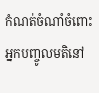កំណត់ចំណាំចំពោះអ្នកបញ្ចូលមតិនៅ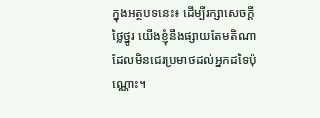ក្នុងអត្ថបទនេះ៖ ដើម្បីរក្សាសេចក្ដីថ្លៃថ្នូរ យើងខ្ញុំនឹងផ្សាយតែមតិណា ដែលមិនជេរប្រមាថដល់អ្នកដទៃប៉ុណ្ណោះ។